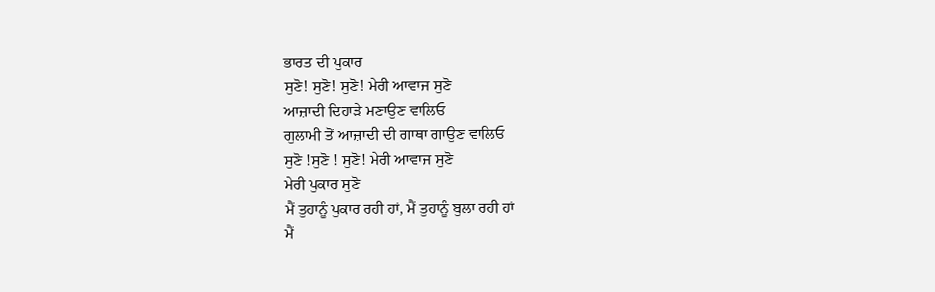ਭਾਰਤ ਦੀ ਪੁਕਾਰ
ਸੁਣੋ! ਸੁਣੋ! ਸੁਣੋ! ਮੇਰੀ ਆਵਾਜ ਸੁਣੋ
ਆਜ਼ਾਦੀ ਦਿਹਾੜੇ ਮਣਾਉਣ ਵਾਲਿਓ
ਗੁਲਾਮੀ ਤੋਂ ਆਜ਼ਾਦੀ ਦੀ ਗਾਥਾ ਗਾਉਣ ਵਾਲਿਓ
ਸੁਣੋ !ਸੁਣੋ ! ਸੁਣੋ! ਮੇਰੀ ਆਵਾਜ ਸੁਣੋ
ਮੇਰੀ ਪੁਕਾਰ ਸੁਣੋ
ਮੈਂ ਤੁਹਾਨੂੰ ਪੁਕਾਰ ਰਹੀ ਹਾਂ, ਮੈਂ ਤੁਹਾਨੂੰ ਬੁਲਾ ਰਹੀ ਹਾਂ
ਮੈਂ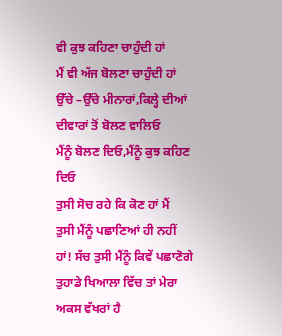ਵੀ ਕੁਝ ਕਹਿਣਾ ਚਾਹੁੰਦੀ ਹਾਂ
ਮੈਂ ਵੀ ਅੱਜ ਬੋਲਣਾ ਚਾਹੁੰਦੀ ਹਾਂ
ਉੱਚੇ –ਉੱਚੇ ਮੀਨਾਰਾਂ,ਕਿਲ੍ਹੇ ਦੀਆਂ ਦੀਵਾਰਾਂ ਤੋਂ ਬੋਲਣ ਵਾਲਿਓ
ਮੈਂਨੂੰ ਬੋਲਣ ਦਿਓ,ਮੈਂਨੂੰ ਕੁਝ ਕਹਿਣ ਦਿਓ
ਤੁਸੀ ਸੋਚ ਰਹੇ ਕਿ ਕੋਣ ਹਾਂ ਮੈਂ
ਤੁਸੀ ਮੈਂਨੂੰ ਪਛਾਣਿਆਂ ਹੀ ਨਹੀਂ
ਹਾਂ! ਸੱਚ ਤੁਸੀ ਮੈਂਨੂੰ ਕਿਵੇਂ ਪਛਾਣੋਗੇ
ਤੁਹਾਡੇ ਖਿਆਲਾ ਵਿੱਚ ਤਾਂ ਮੇਰਾ ਅਕਸ ਵੱਖਰਾਂ ਹੈ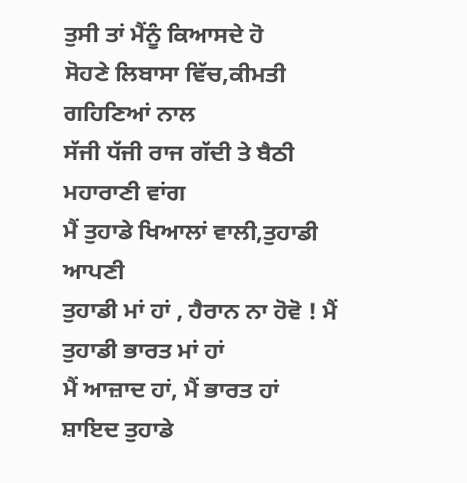ਤੁਸੀ ਤਾਂ ਮੈਂਨੂੰ ਕਿਆਸਦੇ ਹੋ
ਸੋਹਣੇ ਲਿਬਾਸਾ ਵਿੱਚ,ਕੀਮਤੀ ਗਹਿਣਿਆਂ ਨਾਲ
ਸੱਜੀ ਧੱਜੀ ਰਾਜ ਗੱਦੀ ਤੇ ਬੈਠੀ ਮਹਾਰਾਣੀ ਵਾਂਗ
ਮੈਂ ਤੁਹਾਡੇ ਖਿਆਲਾਂ ਵਾਲੀ,ਤੁਹਾਡੀ ਆਪਣੀ
ਤੁਹਾਡੀ ਮਾਂ ਹਾਂ , ਹੈਰਾਨ ਨਾ ਹੋਵੋ ! ਮੈਂ ਤੁਹਾਡੀ ਭਾਰਤ ਮਾਂ ਹਾਂ
ਮੈਂ ਆਜ਼ਾਦ ਹਾਂ, ਮੈਂ ਭਾਰਤ ਹਾਂ
ਸ਼ਾਇਦ ਤੁਹਾਡੇ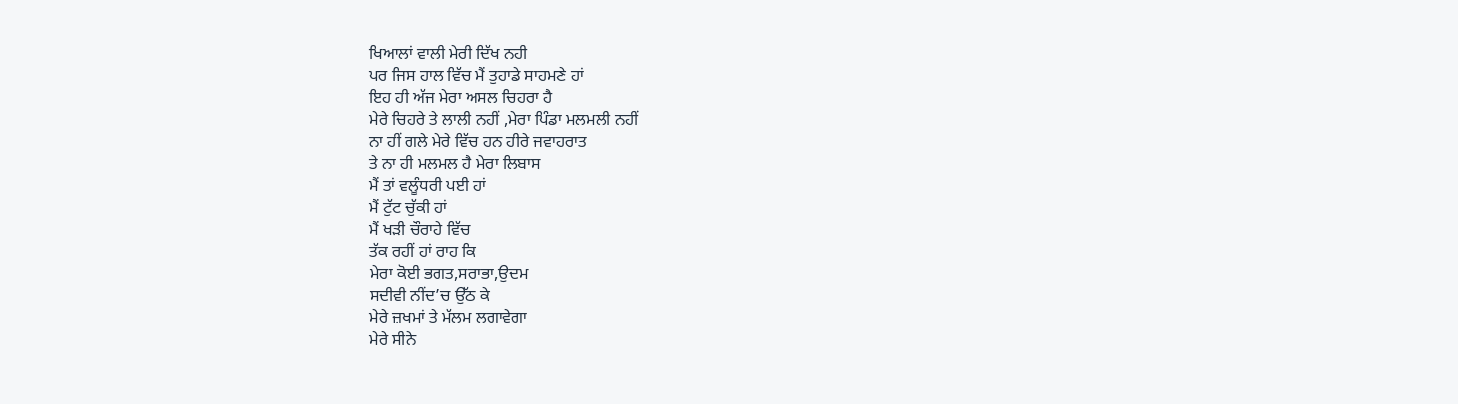ਖਿਆਲਾਂ ਵਾਲੀ ਮੇਰੀ ਦਿੱਖ ਨਹੀ
ਪਰ ਜਿਸ ਹਾਲ ਵਿੱਚ ਮੈਂ ਤੁਹਾਡੇ ਸਾਹਮਣੇ ਹਾਂ
ਇਹ ਹੀ ਅੱਜ ਮੇਰਾ ਅਸਲ ਚਿਹਰਾ ਹੈ
ਮੇਰੇ ਚਿਹਰੇ ਤੇ ਲਾਲੀ ਨਹੀਂ ,ਮੇਰਾ ਪਿੰਡਾ ਮਲਮਲੀ ਨਹੀਂ
ਨਾ ਹੀਂ ਗਲੇ ਮੇਰੇ ਵਿੱਚ ਹਨ ਹੀਰੇ ਜਵਾਹਰਾਤ
ਤੇ ਨਾ ਹੀ ਮਲਮਲ ਹੈ ਮੇਰਾ ਲਿਬਾਸ
ਮੈਂ ਤਾਂ ਵਲੂੰਧਰੀ ਪਈ ਹਾਂ
ਮੈਂ ਟੁੱਟ ਚੁੱਕੀ ਹਾਂ
ਮੈਂ ਖੜੀ ਚੌਰਾਹੇ ਵਿੱਚ
ਤੱਕ ਰਹੀਂ ਹਾਂ ਰਾਹ ਕਿ
ਮੇਰਾ ਕੋਈ ਭਗਤ,ਸਰਾਭਾ,ਉਦਮ
ਸਦੀਵੀ ਨੀਂਦ’ਚ ਉੱਠ ਕੇ
ਮੇਰੇ ਜ਼ਖਮਾਂ ਤੇ ਮੱਲਮ ਲਗਾਵੇਗਾ
ਮੇਰੇ ਸੀਨੇ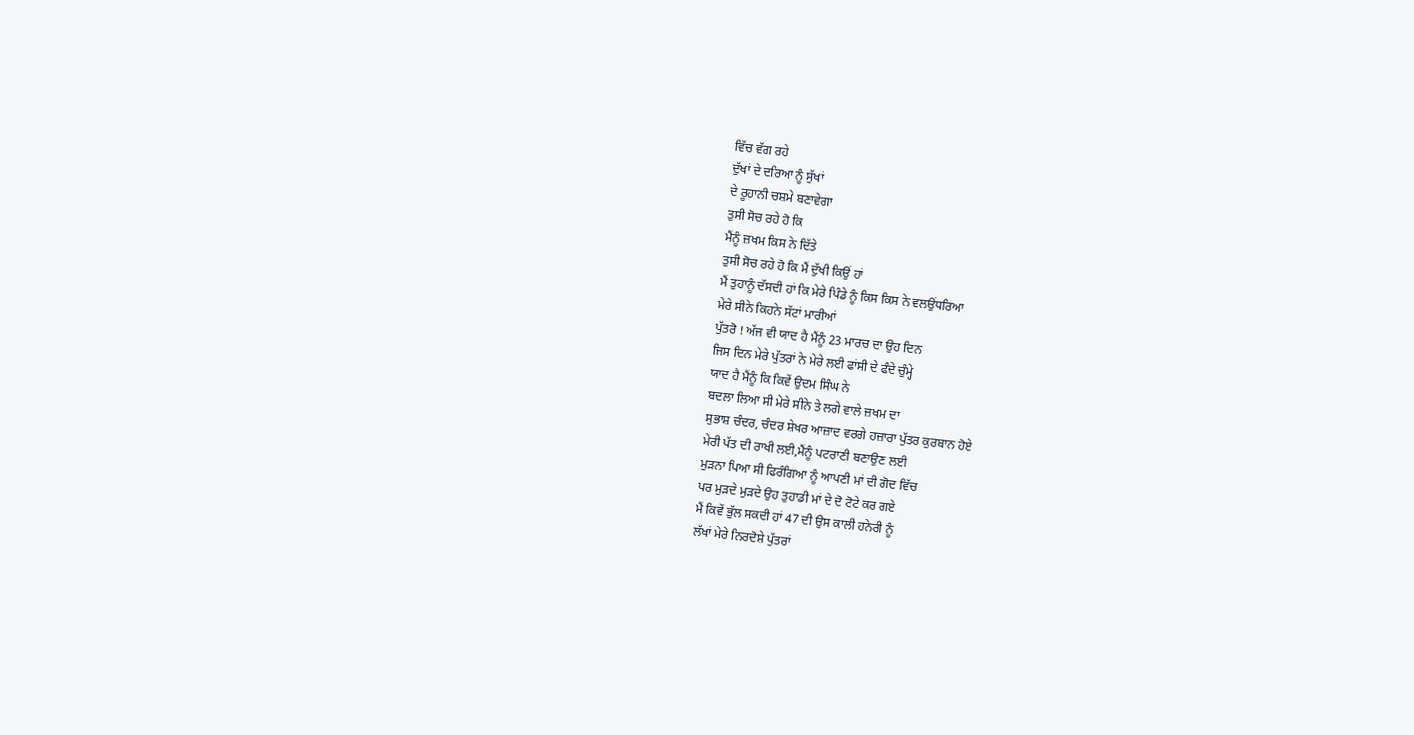ਵਿੱਚ ਵੱਗ ਰਹੇ
ਦੁੱਖਾਂ ਦੇ ਦਰਿਆ ਨੂੰ ਸੁੱਖਾਂ
ਦੇ ਰੂਹਾਨੀ ਚਸ਼ਮੇ ਬਣਾਵੇਗਾ
ਤੁਸੀ ਸੋਚ ਰਹੇ ਹੋ ਕਿ
ਮੈਂਨੂੰ ਜ਼ਖਮ ਕਿਸ ਨੇ ਦਿੱਤੇ
ਤੁਸੀ ਸੋਚ ਰਹੇ ਹੋ ਕਿ ਮੈਂ ਦੁੱਖੀ ਕਿਉਂ ਹਾਂ
ਮੈਂ ਤੁਹਾਨੂੰ ਦੱਸਦੀ ਹਾਂ ਕਿ ਮੇਰੇ ਪਿੰਡੇ ਨੂੰ ਕਿਸ ਕਿਸ ਨੇ ਵਲਉਂਧਰਿਆ
ਮੇਰੇ ਸੀਨੇ ਕਿਹਨੇ ਸੱਟਾਂ ਮਾਰੀਆਂ
ਪੁੱਤਰੋ ! ਅੱਜ ਵੀ ਯਾਦ ਹੈ ਮੈਂਨੂੰ 23 ਮਾਰਚ ਦਾ ਉਹ ਦਿਨ
ਜਿਸ ਦਿਨ ਮੇਰੇ ਪੁੱਤਰਾਂ ਨੇ ਮੇਰੇ ਲਈ ਫਾਂਸੀ ਦੇ ਫੰਦੇ ਚੁੰਮ੍ਹੇ
ਯਾਦ ਹੈ ਮੈਂਨੂੰ ਕਿ ਕਿਵੇਂ ਉਦਮ ਸਿੰਘ ਨੇ
ਬਦਲਾ ਲਿਆ ਸੀ ਮੇਰੇ ਸੀਨੇ ਤੇ ਲਗੇ ਵਾਲੇ ਜ਼ਖਮ ਦਾ
ਸੁਭਾਸ਼ ਚੰਦਰ, ਚੰਦਰ ਸ਼ੇਖਰ ਆਜ਼ਾਦ ਵਰਗੇ ਹਜ਼ਾਰਾ ਪੁੱਤਰ ਕੁਰਬਾਨ ਹੋਏ
ਮੇਰੀ ਪੱਤ ਦੀ ਰਾਖੀ ਲਈ,ਮੈਂਨੂੰ ਪਟਰਾਣੀ ਬਣਾਉਣ ਲਈ
ਮੁੜਨਾ ਪਿਆ ਸੀ ਫਿਰੰਗਿਆ ਨੂੰ ਆਪਣੀ ਮਾਂ ਦੀ ਗੋਦ ਵਿੱਚ
ਪਰ ਮੁੜਦੇ ਮੁੜਦੇ ਉਹ ਤੁਹਾਡੀ ਮਾਂ ਦੇ ਦੋ ਟੋਟੇ ਕਰ ਗਏ
ਮੈਂ ਕਿਵੇਂ ਭੁੱਲ ਸਕਦੀ ਹਾਂ 47 ਦੀ ਉਸ ਕਾਲੀ ਹਨੇਰੀ ਨੂੰ
ਲੱਖਾਂ ਮੇਰੇ ਨਿਰਦੋਸ਼ੇ ਪੁੱਤਰਾਂ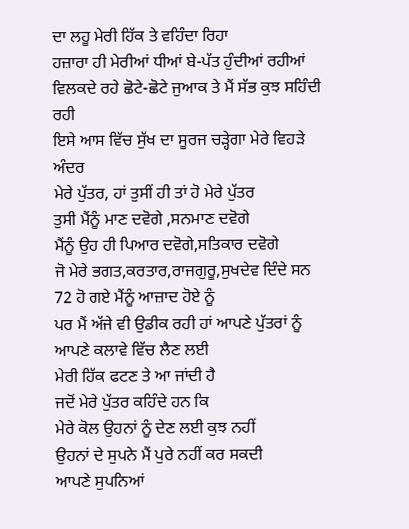ਦਾ ਲਹੂ ਮੇਰੀ ਹਿੱਕ ਤੇ ਵਹਿੰਦਾ ਰਿਹਾ
ਹਜ਼ਾਰਾ ਹੀ ਮੇਰੀਆਂ ਧੀਆਂ ਬੇ-ਪੱਤ ਹੁੰਦੀਆਂ ਰਹੀਆਂ
ਵਿਲਕਦੇ ਰਹੇ ਛੋਟੇ-ਛੋਟੇ ਜੁਆਕ ਤੇ ਮੈਂ ਸੱਭ ਕੁਝ ਸਹਿੰਦੀ ਰਹੀ
ਇਸੇ ਆਸ ਵਿੱਚ ਸੁੱਖ ਦਾ ਸੂਰਜ ਚੜ੍ਹੇਗਾ ਮੇਰੇ ਵਿਹੜੇ ਅੰਦਰ
ਮੇਰੇ ਪੁੱਤਰ, ਹਾਂ ਤੁਸੀਂ ਹੀ ਤਾਂ ਹੋ ਮੇਰੇ ਪੁੱਤਰ
ਤੁਸੀ ਮੈਂਨੂੰ ਮਾਣ ਦਵੋਗੇ ,ਸਨਮਾਣ ਦਵੋਗੇ
ਮੈਂਨੂੰ ਉਹ ਹੀ ਪਿਆਰ ਦਵੋਗੇ,ਸਤਿਕਾਰ ਦਵੋਗੇ
ਜੋ ਮੇਰੇ ਭਗਤ,ਕਰਤਾਰ,ਰਾਜਗੁਰੂ,ਸੁਖਦੇਵ ਦਿੰਦੇ ਸਨ
72 ਹੋ ਗਏ ਮੈਂਨੂੰ ਆਜ਼ਾਦ ਹੋਏ ਨੂੰ
ਪਰ ਮੈਂ ਅੱਜੇ ਵੀ ਉਡੀਕ ਰਹੀ ਹਾਂ ਆਪਣੇ ਪੁੱਤਰਾਂ ਨੂੰ
ਆਪਣੇ ਕਲਾਵੇ ਵਿੱਚ ਲੈਣ ਲਈ
ਮੇਰੀ ਹਿੱਕ ਫਟਣ ਤੇ ਆ ਜਾਂਦੀ ਹੈ
ਜਦੋਂ ਮੇਰੇ ਪੁੱਤਰ ਕਹਿੰਦੇ ਹਨ ਕਿ
ਮੇਰੇ ਕੋਲ ਉਹਨਾਂ ਨੂੰ ਦੇਣ ਲਈ ਕੁਝ ਨਹੀਂ
ਉਹਨਾਂ ਦੇ ਸੁਪਨੇ ਮੈਂ ਪੁਰੇ ਨਹੀਂ ਕਰ ਸਕਦੀ
ਆਪਣੇ ਸੁਪਨਿਆਂ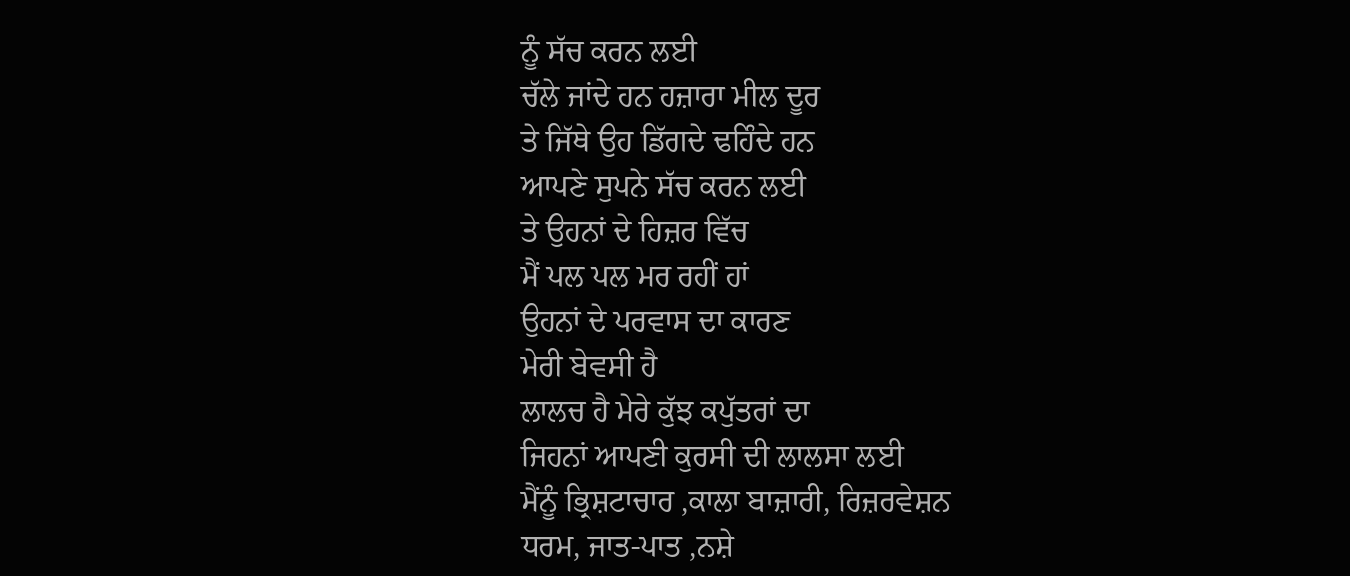ਨੂੰ ਸੱਚ ਕਰਨ ਲਈ
ਚੱਲੇ ਜਾਂਦੇ ਹਨ ਹਜ਼ਾਰਾ ਮੀਲ ਦੂਰ
ਤੇ ਜਿੱਥੇ ਉਹ ਡਿੱਗਦੇ ਢਹਿੰਦੇ ਹਨ
ਆਪਣੇ ਸੁਪਨੇ ਸੱਚ ਕਰਨ ਲਈ
ਤੇ ਉਹਨਾਂ ਦੇ ਹਿਜ਼ਰ ਵਿੱਚ
ਮੈਂ ਪਲ ਪਲ ਮਰ ਰਹੀਂ ਹਾਂ
ਉਹਨਾਂ ਦੇ ਪਰਵਾਸ ਦਾ ਕਾਰਣ
ਮੇਰੀ ਬੇਵਸੀ ਹੈ
ਲਾਲਚ ਹੈ ਮੇਰੇ ਕੁੱਝ ਕਪੁੱਤਰਾਂ ਦਾ
ਜਿਹਨਾਂ ਆਪਣੀ ਕੁਰਸੀ ਦੀ ਲਾਲਸਾ ਲਈ
ਮੈਂਨੂੰ ਭ੍ਰਿਸ਼ਟਾਚਾਰ ,ਕਾਲਾ ਬਾਜ਼ਾਰੀ, ਰਿਜ਼ਰਵੇਸ਼ਨ
ਧਰਮ, ਜਾਤ-ਪਾਤ ,ਨਸ਼ੇ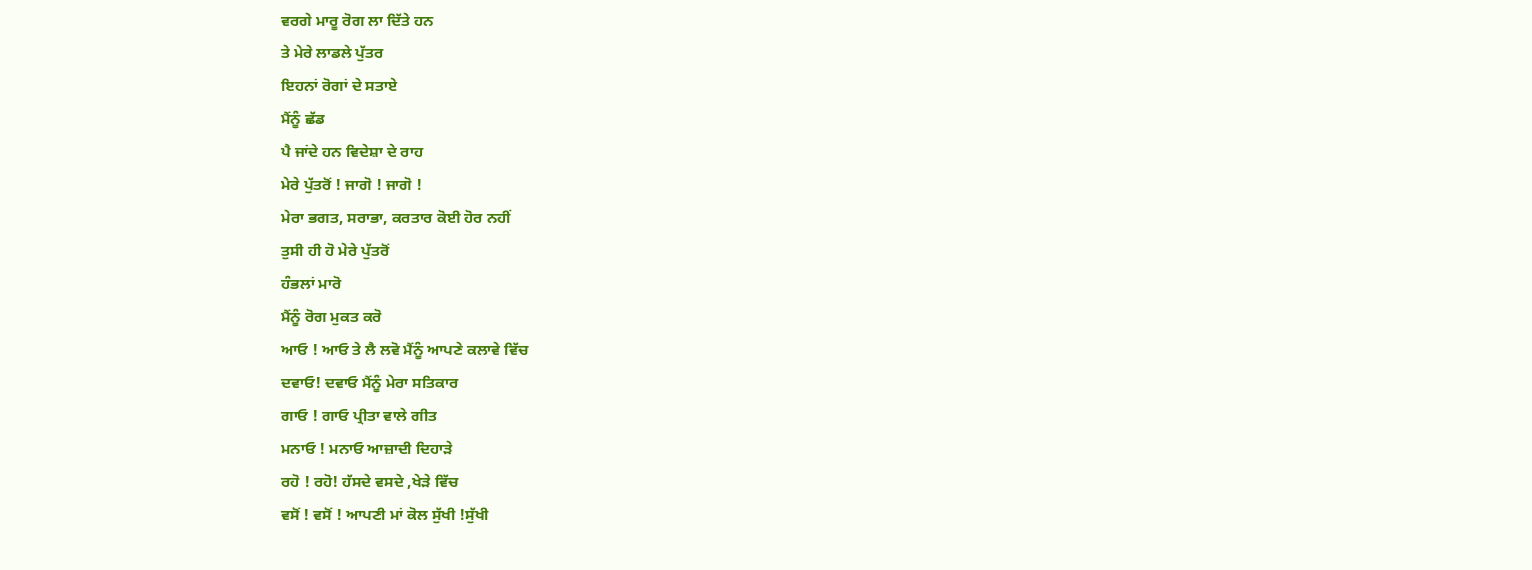ਵਰਗੇ ਮਾਰੂ ਰੋਗ ਲਾ ਦਿੱਤੇ ਹਨ
ਤੇ ਮੇਰੇ ਲਾਡਲੇ ਪੁੱਤਰ
ਇਹਨਾਂ ਰੋਗਾਂ ਦੇ ਸਤਾਏ
ਮੈਂਨੂੰ ਛੱਡ
ਪੈ ਜਾਂਦੇ ਹਨ ਵਿਦੇਸ਼ਾ ਦੇ ਰਾਹ
ਮੇਰੇ ਪੁੱਤਰੋਂ ! ਜਾਗੋ ! ਜਾਗੋ !
ਮੇਰਾ ਭਗਤ, ਸਰਾਭਾ, ਕਰਤਾਰ ਕੋਈ ਹੋਰ ਨਹੀਂ
ਤੁਸੀ ਹੀ ਹੋ ਮੇਰੇ ਪੁੱਤਰੋਂ
ਹੰਭਲਾਂ ਮਾਰੋ
ਮੈਂਨੂੰ ਰੋਗ ਮੁਕਤ ਕਰੋ
ਆਓ ! ਆਓ ਤੇ ਲੈ ਲਵੋ ਮੈਂਨੂੰ ਆਪਣੇ ਕਲਾਵੇ ਵਿੱਚ
ਦਵਾਓ! ਦਵਾਓ ਮੈਂਨੂੰ ਮੇਰਾ ਸਤਿਕਾਰ
ਗਾਓ ! ਗਾਓ ਪ੍ਰੀਤਾ ਵਾਲੇ ਗੀਤ
ਮਨਾਓ ! ਮਨਾਓ ਆਜ਼ਾਦੀ ਦਿਹਾੜੇ
ਰਹੋ ! ਰਹੋ! ਹੱਸਦੇ ਵਸਦੇ ,ਖੇੜੇ ਵਿੱਚ
ਵਸੋਂ ! ਵਸੋਂ ! ਆਪਣੀ ਮਾਂ ਕੋਲ ਸੁੱਖੀ !ਸੁੱਖੀ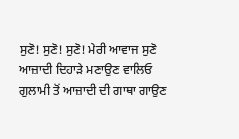ਸੁਣੋ! ਸੁਣੋ! ਸੁਣੋ! ਮੇਰੀ ਆਵਾਜ ਸੁਣੋ
ਆਜ਼ਾਦੀ ਦਿਹਾੜੇ ਮਣਾਉਣ ਵਾਲਿਓ
ਗੁਲਾਮੀ ਤੋਂ ਆਜ਼ਾਦੀ ਦੀ ਗਾਥਾ ਗਾਉਣ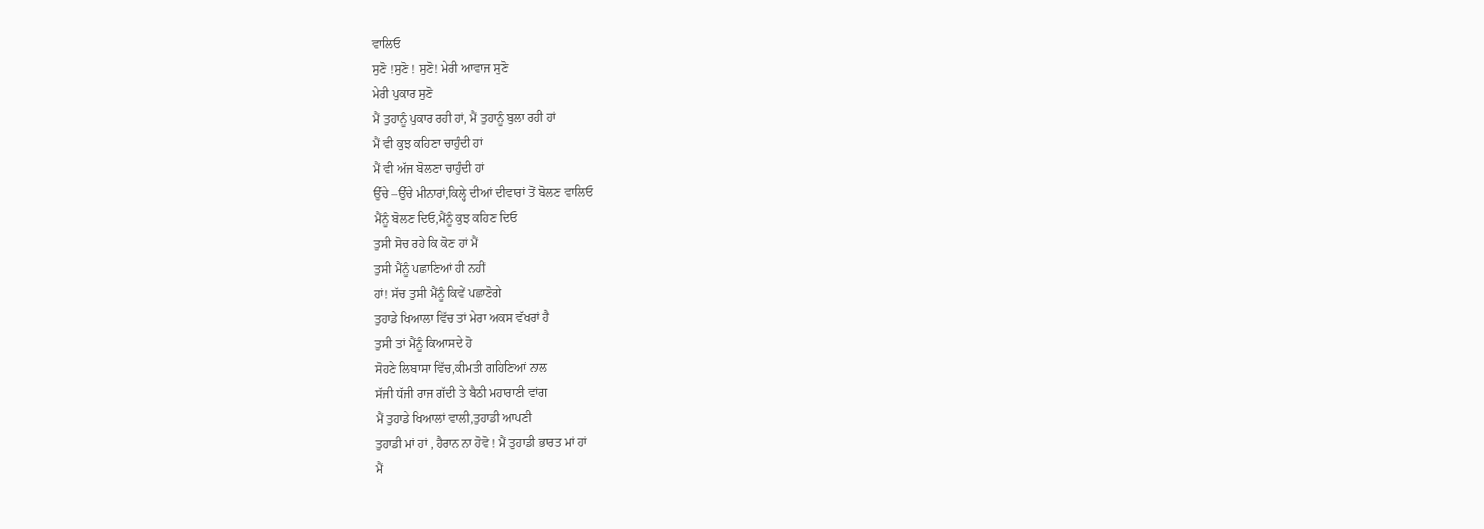ਵਾਲਿਓ
ਸੁਣੋ !ਸੁਣੋ ! ਸੁਣੋ! ਮੇਰੀ ਆਵਾਜ ਸੁਣੋ
ਮੇਰੀ ਪੁਕਾਰ ਸੁਣੋ
ਮੈਂ ਤੁਹਾਨੂੰ ਪੁਕਾਰ ਰਹੀ ਹਾਂ, ਮੈਂ ਤੁਹਾਨੂੰ ਬੁਲਾ ਰਹੀ ਹਾਂ
ਮੈਂ ਵੀ ਕੁਝ ਕਹਿਣਾ ਚਾਹੁੰਦੀ ਹਾਂ
ਮੈਂ ਵੀ ਅੱਜ ਬੋਲਣਾ ਚਾਹੁੰਦੀ ਹਾਂ
ਉੱਚੇ –ਉੱਚੇ ਮੀਨਾਰਾਂ,ਕਿਲ੍ਹੇ ਦੀਆਂ ਦੀਵਾਰਾਂ ਤੋਂ ਬੋਲਣ ਵਾਲਿਓ
ਮੈਂਨੂੰ ਬੋਲਣ ਦਿਓ,ਮੈਂਨੂੰ ਕੁਝ ਕਹਿਣ ਦਿਓ
ਤੁਸੀ ਸੋਚ ਰਹੇ ਕਿ ਕੋਣ ਹਾਂ ਮੈਂ
ਤੁਸੀ ਮੈਂਨੂੰ ਪਛਾਣਿਆਂ ਹੀ ਨਹੀਂ
ਹਾਂ! ਸੱਚ ਤੁਸੀ ਮੈਂਨੂੰ ਕਿਵੇਂ ਪਛਾਣੋਗੇ
ਤੁਹਾਡੇ ਖਿਆਲਾ ਵਿੱਚ ਤਾਂ ਮੇਰਾ ਅਕਸ ਵੱਖਰਾਂ ਹੈ
ਤੁਸੀ ਤਾਂ ਮੈਂਨੂੰ ਕਿਆਸਦੇ ਹੋ
ਸੋਹਣੇ ਲਿਬਾਸਾ ਵਿੱਚ,ਕੀਮਤੀ ਗਹਿਣਿਆਂ ਨਾਲ
ਸੱਜੀ ਧੱਜੀ ਰਾਜ ਗੱਦੀ ਤੇ ਬੈਠੀ ਮਹਾਰਾਣੀ ਵਾਂਗ
ਮੈਂ ਤੁਹਾਡੇ ਖਿਆਲਾਂ ਵਾਲੀ,ਤੁਹਾਡੀ ਆਪਣੀ
ਤੁਹਾਡੀ ਮਾਂ ਹਾਂ , ਹੈਰਾਨ ਨਾ ਹੋਵੋ ! ਮੈਂ ਤੁਹਾਡੀ ਭਾਰਤ ਮਾਂ ਹਾਂ
ਮੈਂ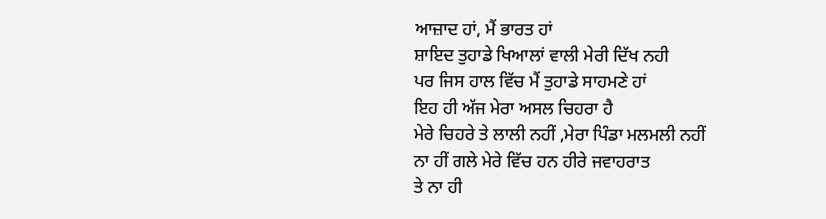ਆਜ਼ਾਦ ਹਾਂ, ਮੈਂ ਭਾਰਤ ਹਾਂ
ਸ਼ਾਇਦ ਤੁਹਾਡੇ ਖਿਆਲਾਂ ਵਾਲੀ ਮੇਰੀ ਦਿੱਖ ਨਹੀ
ਪਰ ਜਿਸ ਹਾਲ ਵਿੱਚ ਮੈਂ ਤੁਹਾਡੇ ਸਾਹਮਣੇ ਹਾਂ
ਇਹ ਹੀ ਅੱਜ ਮੇਰਾ ਅਸਲ ਚਿਹਰਾ ਹੈ
ਮੇਰੇ ਚਿਹਰੇ ਤੇ ਲਾਲੀ ਨਹੀਂ ,ਮੇਰਾ ਪਿੰਡਾ ਮਲਮਲੀ ਨਹੀਂ
ਨਾ ਹੀਂ ਗਲੇ ਮੇਰੇ ਵਿੱਚ ਹਨ ਹੀਰੇ ਜਵਾਹਰਾਤ
ਤੇ ਨਾ ਹੀ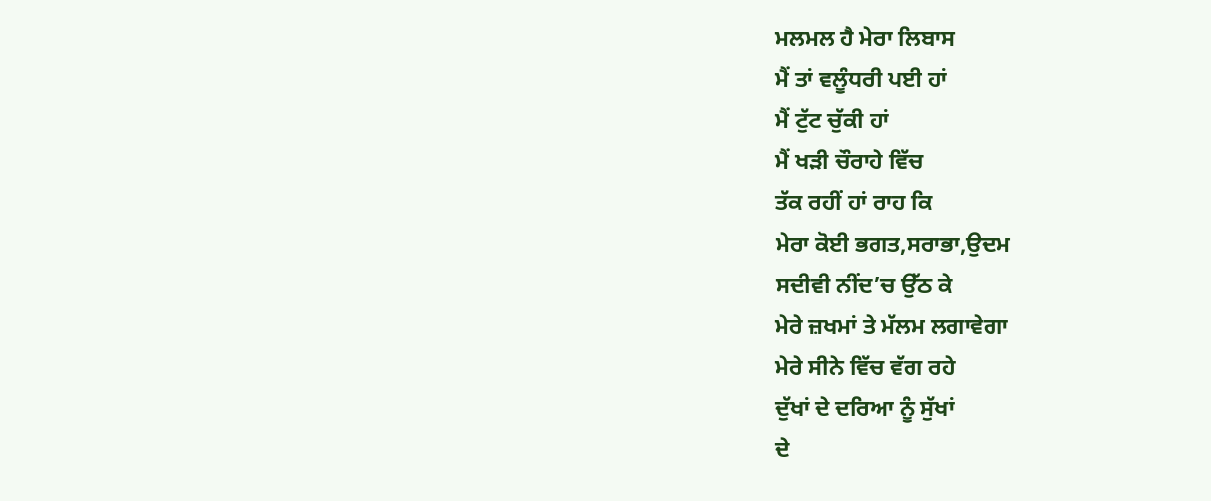ਮਲਮਲ ਹੈ ਮੇਰਾ ਲਿਬਾਸ
ਮੈਂ ਤਾਂ ਵਲੂੰਧਰੀ ਪਈ ਹਾਂ
ਮੈਂ ਟੁੱਟ ਚੁੱਕੀ ਹਾਂ
ਮੈਂ ਖੜੀ ਚੌਰਾਹੇ ਵਿੱਚ
ਤੱਕ ਰਹੀਂ ਹਾਂ ਰਾਹ ਕਿ
ਮੇਰਾ ਕੋਈ ਭਗਤ,ਸਰਾਭਾ,ਉਦਮ
ਸਦੀਵੀ ਨੀਂਦ’ਚ ਉੱਠ ਕੇ
ਮੇਰੇ ਜ਼ਖਮਾਂ ਤੇ ਮੱਲਮ ਲਗਾਵੇਗਾ
ਮੇਰੇ ਸੀਨੇ ਵਿੱਚ ਵੱਗ ਰਹੇ
ਦੁੱਖਾਂ ਦੇ ਦਰਿਆ ਨੂੰ ਸੁੱਖਾਂ
ਦੇ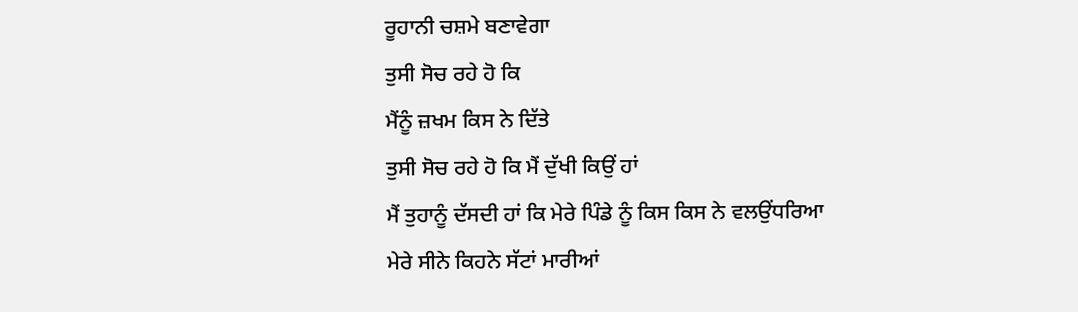ਰੂਹਾਨੀ ਚਸ਼ਮੇ ਬਣਾਵੇਗਾ
ਤੁਸੀ ਸੋਚ ਰਹੇ ਹੋ ਕਿ
ਮੈਂਨੂੰ ਜ਼ਖਮ ਕਿਸ ਨੇ ਦਿੱਤੇ
ਤੁਸੀ ਸੋਚ ਰਹੇ ਹੋ ਕਿ ਮੈਂ ਦੁੱਖੀ ਕਿਉਂ ਹਾਂ
ਮੈਂ ਤੁਹਾਨੂੰ ਦੱਸਦੀ ਹਾਂ ਕਿ ਮੇਰੇ ਪਿੰਡੇ ਨੂੰ ਕਿਸ ਕਿਸ ਨੇ ਵਲਉਂਧਰਿਆ
ਮੇਰੇ ਸੀਨੇ ਕਿਹਨੇ ਸੱਟਾਂ ਮਾਰੀਆਂ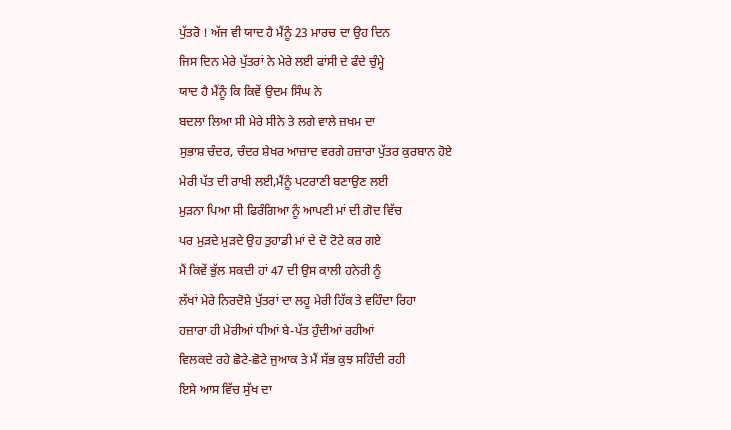ਪੁੱਤਰੋ ! ਅੱਜ ਵੀ ਯਾਦ ਹੈ ਮੈਂਨੂੰ 23 ਮਾਰਚ ਦਾ ਉਹ ਦਿਨ
ਜਿਸ ਦਿਨ ਮੇਰੇ ਪੁੱਤਰਾਂ ਨੇ ਮੇਰੇ ਲਈ ਫਾਂਸੀ ਦੇ ਫੰਦੇ ਚੁੰਮ੍ਹੇ
ਯਾਦ ਹੈ ਮੈਂਨੂੰ ਕਿ ਕਿਵੇਂ ਉਦਮ ਸਿੰਘ ਨੇ
ਬਦਲਾ ਲਿਆ ਸੀ ਮੇਰੇ ਸੀਨੇ ਤੇ ਲਗੇ ਵਾਲੇ ਜ਼ਖਮ ਦਾ
ਸੁਭਾਸ਼ ਚੰਦਰ, ਚੰਦਰ ਸ਼ੇਖਰ ਆਜ਼ਾਦ ਵਰਗੇ ਹਜ਼ਾਰਾ ਪੁੱਤਰ ਕੁਰਬਾਨ ਹੋਏ
ਮੇਰੀ ਪੱਤ ਦੀ ਰਾਖੀ ਲਈ,ਮੈਂਨੂੰ ਪਟਰਾਣੀ ਬਣਾਉਣ ਲਈ
ਮੁੜਨਾ ਪਿਆ ਸੀ ਫਿਰੰਗਿਆ ਨੂੰ ਆਪਣੀ ਮਾਂ ਦੀ ਗੋਦ ਵਿੱਚ
ਪਰ ਮੁੜਦੇ ਮੁੜਦੇ ਉਹ ਤੁਹਾਡੀ ਮਾਂ ਦੇ ਦੋ ਟੋਟੇ ਕਰ ਗਏ
ਮੈਂ ਕਿਵੇਂ ਭੁੱਲ ਸਕਦੀ ਹਾਂ 47 ਦੀ ਉਸ ਕਾਲੀ ਹਨੇਰੀ ਨੂੰ
ਲੱਖਾਂ ਮੇਰੇ ਨਿਰਦੋਸ਼ੇ ਪੁੱਤਰਾਂ ਦਾ ਲਹੂ ਮੇਰੀ ਹਿੱਕ ਤੇ ਵਹਿੰਦਾ ਰਿਹਾ
ਹਜ਼ਾਰਾ ਹੀ ਮੇਰੀਆਂ ਧੀਆਂ ਬੇ-ਪੱਤ ਹੁੰਦੀਆਂ ਰਹੀਆਂ
ਵਿਲਕਦੇ ਰਹੇ ਛੋਟੇ-ਛੋਟੇ ਜੁਆਕ ਤੇ ਮੈਂ ਸੱਭ ਕੁਝ ਸਹਿੰਦੀ ਰਹੀ
ਇਸੇ ਆਸ ਵਿੱਚ ਸੁੱਖ ਦਾ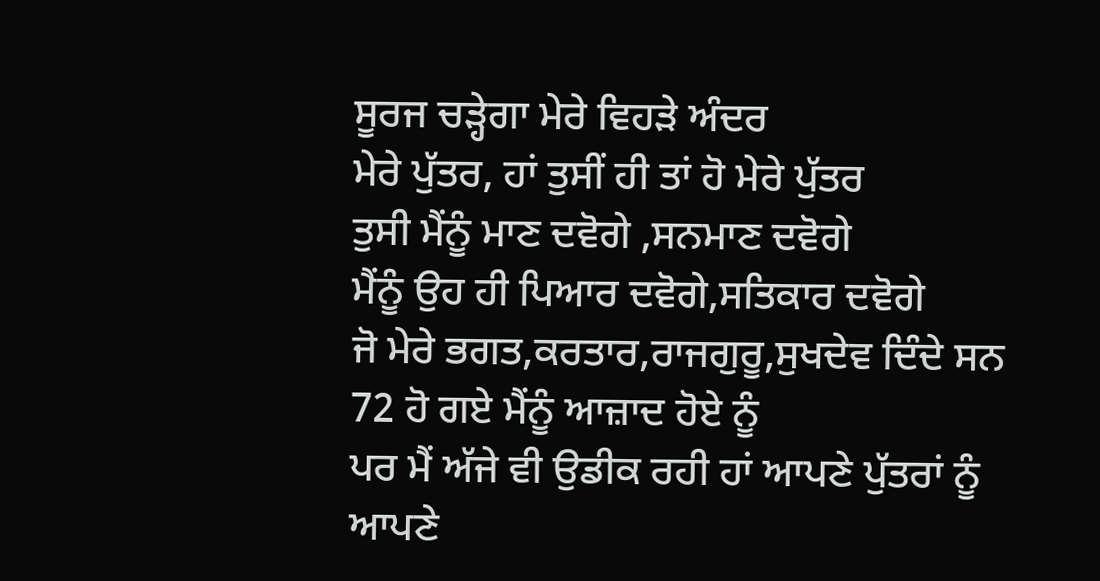ਸੂਰਜ ਚੜ੍ਹੇਗਾ ਮੇਰੇ ਵਿਹੜੇ ਅੰਦਰ
ਮੇਰੇ ਪੁੱਤਰ, ਹਾਂ ਤੁਸੀਂ ਹੀ ਤਾਂ ਹੋ ਮੇਰੇ ਪੁੱਤਰ
ਤੁਸੀ ਮੈਂਨੂੰ ਮਾਣ ਦਵੋਗੇ ,ਸਨਮਾਣ ਦਵੋਗੇ
ਮੈਂਨੂੰ ਉਹ ਹੀ ਪਿਆਰ ਦਵੋਗੇ,ਸਤਿਕਾਰ ਦਵੋਗੇ
ਜੋ ਮੇਰੇ ਭਗਤ,ਕਰਤਾਰ,ਰਾਜਗੁਰੂ,ਸੁਖਦੇਵ ਦਿੰਦੇ ਸਨ
72 ਹੋ ਗਏ ਮੈਂਨੂੰ ਆਜ਼ਾਦ ਹੋਏ ਨੂੰ
ਪਰ ਮੈਂ ਅੱਜੇ ਵੀ ਉਡੀਕ ਰਹੀ ਹਾਂ ਆਪਣੇ ਪੁੱਤਰਾਂ ਨੂੰ
ਆਪਣੇ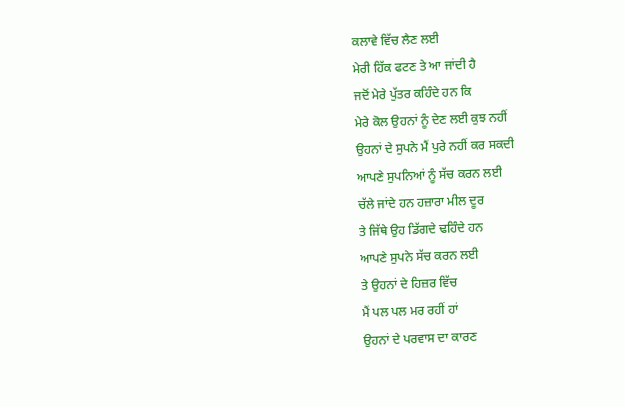ਕਲਾਵੇ ਵਿੱਚ ਲੈਣ ਲਈ
ਮੇਰੀ ਹਿੱਕ ਫਟਣ ਤੇ ਆ ਜਾਂਦੀ ਹੈ
ਜਦੋਂ ਮੇਰੇ ਪੁੱਤਰ ਕਹਿੰਦੇ ਹਨ ਕਿ
ਮੇਰੇ ਕੋਲ ਉਹਨਾਂ ਨੂੰ ਦੇਣ ਲਈ ਕੁਝ ਨਹੀਂ
ਉਹਨਾਂ ਦੇ ਸੁਪਨੇ ਮੈਂ ਪੁਰੇ ਨਹੀਂ ਕਰ ਸਕਦੀ
ਆਪਣੇ ਸੁਪਨਿਆਂ ਨੂੰ ਸੱਚ ਕਰਨ ਲਈ
ਚੱਲੇ ਜਾਂਦੇ ਹਨ ਹਜ਼ਾਰਾ ਮੀਲ ਦੂਰ
ਤੇ ਜਿੱਥੇ ਉਹ ਡਿੱਗਦੇ ਢਹਿੰਦੇ ਹਨ
ਆਪਣੇ ਸੁਪਨੇ ਸੱਚ ਕਰਨ ਲਈ
ਤੇ ਉਹਨਾਂ ਦੇ ਹਿਜ਼ਰ ਵਿੱਚ
ਮੈਂ ਪਲ ਪਲ ਮਰ ਰਹੀਂ ਹਾਂ
ਉਹਨਾਂ ਦੇ ਪਰਵਾਸ ਦਾ ਕਾਰਣ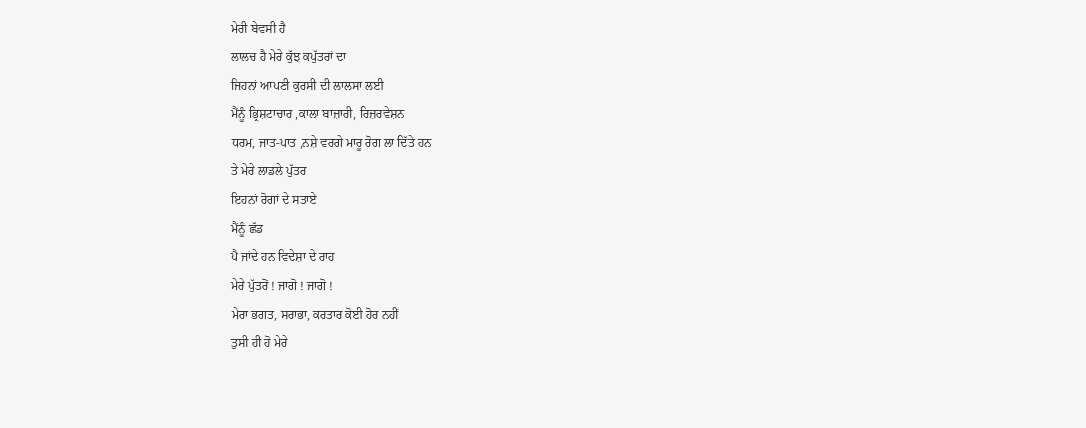ਮੇਰੀ ਬੇਵਸੀ ਹੈ
ਲਾਲਚ ਹੈ ਮੇਰੇ ਕੁੱਝ ਕਪੁੱਤਰਾਂ ਦਾ
ਜਿਹਨਾਂ ਆਪਣੀ ਕੁਰਸੀ ਦੀ ਲਾਲਸਾ ਲਈ
ਮੈਂਨੂੰ ਭ੍ਰਿਸ਼ਟਾਚਾਰ ,ਕਾਲਾ ਬਾਜ਼ਾਰੀ, ਰਿਜ਼ਰਵੇਸ਼ਨ
ਧਰਮ, ਜਾਤ-ਪਾਤ ,ਨਸ਼ੇ ਵਰਗੇ ਮਾਰੂ ਰੋਗ ਲਾ ਦਿੱਤੇ ਹਨ
ਤੇ ਮੇਰੇ ਲਾਡਲੇ ਪੁੱਤਰ
ਇਹਨਾਂ ਰੋਗਾਂ ਦੇ ਸਤਾਏ
ਮੈਂਨੂੰ ਛੱਡ
ਪੈ ਜਾਂਦੇ ਹਨ ਵਿਦੇਸ਼ਾ ਦੇ ਰਾਹ
ਮੇਰੇ ਪੁੱਤਰੋਂ ! ਜਾਗੋ ! ਜਾਗੋ !
ਮੇਰਾ ਭਗਤ, ਸਰਾਭਾ, ਕਰਤਾਰ ਕੋਈ ਹੋਰ ਨਹੀਂ
ਤੁਸੀ ਹੀ ਹੋ ਮੇਰੇ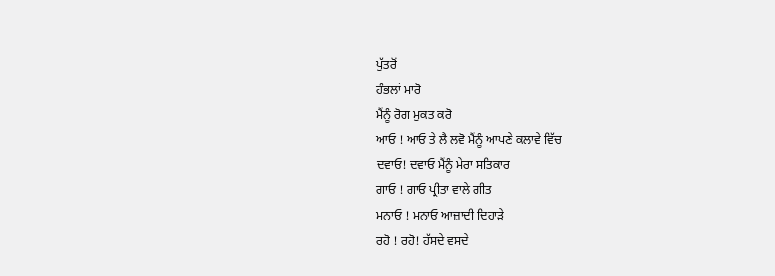ਪੁੱਤਰੋਂ
ਹੰਭਲਾਂ ਮਾਰੋ
ਮੈਂਨੂੰ ਰੋਗ ਮੁਕਤ ਕਰੋ
ਆਓ ! ਆਓ ਤੇ ਲੈ ਲਵੋ ਮੈਂਨੂੰ ਆਪਣੇ ਕਲਾਵੇ ਵਿੱਚ
ਦਵਾਓ! ਦਵਾਓ ਮੈਂਨੂੰ ਮੇਰਾ ਸਤਿਕਾਰ
ਗਾਓ ! ਗਾਓ ਪ੍ਰੀਤਾ ਵਾਲੇ ਗੀਤ
ਮਨਾਓ ! ਮਨਾਓ ਆਜ਼ਾਦੀ ਦਿਹਾੜੇ
ਰਹੋ ! ਰਹੋ! ਹੱਸਦੇ ਵਸਦੇ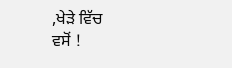,ਖੇੜੇ ਵਿੱਚ
ਵਸੋਂ !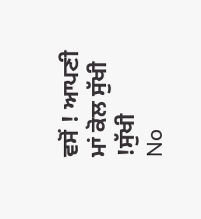ਵਸੋਂ ! ਆਪਣੀ ਮਾਂ ਕੋਲ ਸੁੱਖੀ !ਸੁੱਖੀ
No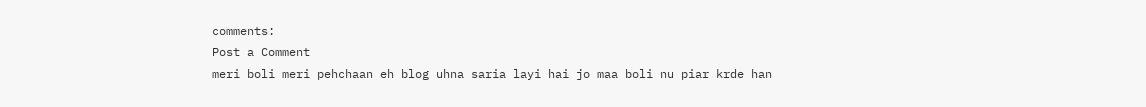comments:
Post a Comment
meri boli meri pehchaan eh blog uhna saria layi hai jo maa boli nu piar krde han